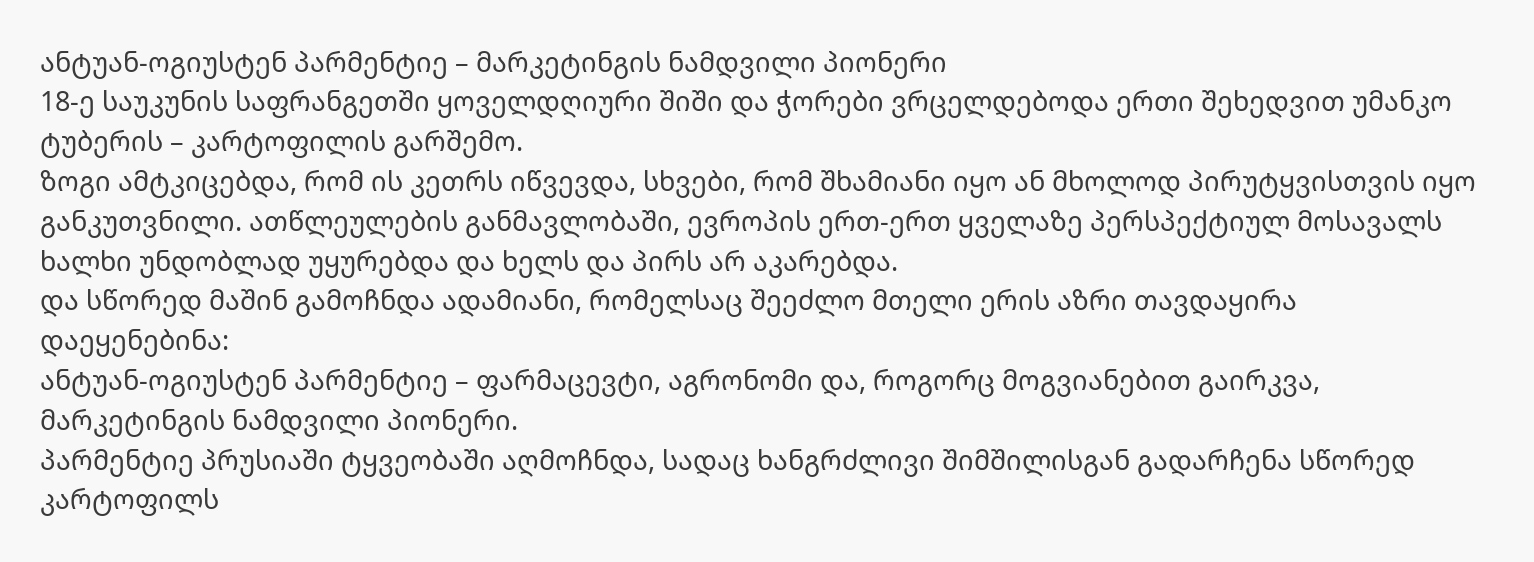ანტუან-ოგიუსტენ პარმენტიე – მარკეტინგის ნამდვილი პიონერი
18-ე საუკუნის საფრანგეთში ყოველდღიური შიში და ჭორები ვრცელდებოდა ერთი შეხედვით უმანკო ტუბერის – კარტოფილის გარშემო.
ზოგი ამტკიცებდა, რომ ის კეთრს იწვევდა, სხვები, რომ შხამიანი იყო ან მხოლოდ პირუტყვისთვის იყო განკუთვნილი. ათწლეულების განმავლობაში, ევროპის ერთ-ერთ ყველაზე პერსპექტიულ მოსავალს ხალხი უნდობლად უყურებდა და ხელს და პირს არ აკარებდა.
და სწორედ მაშინ გამოჩნდა ადამიანი, რომელსაც შეეძლო მთელი ერის აზრი თავდაყირა დაეყენებინა:
ანტუან-ოგიუსტენ პარმენტიე – ფარმაცევტი, აგრონომი და, როგორც მოგვიანებით გაირკვა, მარკეტინგის ნამდვილი პიონერი.
პარმენტიე პრუსიაში ტყვეობაში აღმოჩნდა, სადაც ხანგრძლივი შიმშილისგან გადარჩენა სწორედ კარტოფილს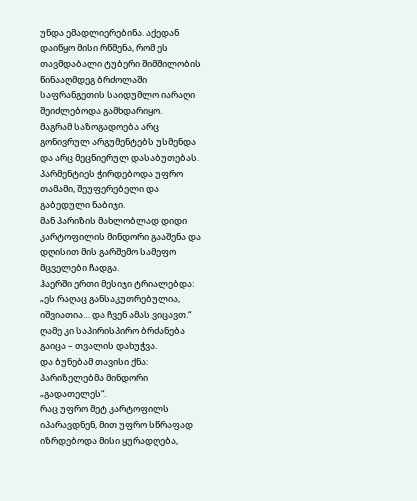უნდა ემადლიერებინა. აქედან დაიწყო მისი რწმენა, რომ ეს თავმდაბალი ტუბერი შიმშილობის წინააღმდეგ ბრძოლაში საფრანგეთის საიდუმლო იარაღი შეიძლებოდა გამხდარიყო.
მაგრამ საზოგადოება არც გონივრულ არგუმენტებს უსმენდა და არც მეცნიერულ დასაბუთებას.
პარმენტიეს ჭირდებოდა უფრო თამამი, შეუფერებელი და გაბედული ნაბიჯი.
მან პარიზის მახლობლად დიდი კარტოფილის მინდორი გააშენა და დღისით მის გარშემო სამეფო მცველები ჩადგა.
ჰაერში ერთი მესიჯი ტრიალებდა:
„ეს რაღაც განსაკუთრებულია, იშვიათია… და ჩვენ ამას ვიცავთ.“
ღამე კი საპირისპირო ბრძანება გაიცა – თვალის დახუჭვა.
და ბუნებამ თავისი ქნა:
პარიზელებმა მინდორი „გადათელეს“.
რაც უფრო მეტ კარტოფილს იპარავდნენ, მით უფრო სწრაფად იზრდებოდა მისი ყურადღება,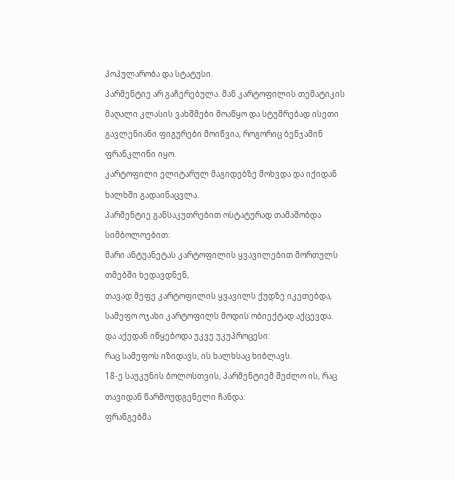პოპულარობა და სტატუსი.
პარმენტიე არ გაჩერებულა. მან კარტოფილის თემატიკის მაღალი კლასის ვახშმები მოაწყო და სტუმრებად ისეთი გავლენიანი ფიგურები მოიწვია, როგორიც ბენჯამინ ფრანკლინი იყო.
კარტოფილი ელიტარულ მაგიდებზე მოხვდა და იქიდან ხალხში გადაინაცვლა.
პარმენტიე განსაკუთრებით ოსტატურად თამაშობდა სიმბოლოებით:
მარი ანტუანეტას კარტოფილის ყვავილებით მორთულს თმებში ხედავდნენ,
თავად მეფე კარტოფილის ყვავილს ქუდზე იკეთებდა,
სამეფო ოჯახი კარტოფილს მოდის ობიექტად აქცევდა.
და აქედან იწყებოდა უკვე უკუპროცესი:
რაც სამეფოს იზიდავს, ის ხალხსაც ხიბლავს.
18-ე საუკუნის ბოლოსთვის, პარმენტიემ შეძლო ის, რაც თავიდან წარმოუდგენელი ჩანდა:
ფრანგებმა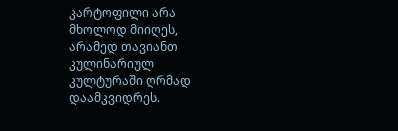კარტოფილი არა მხოლოდ მიიღეს, არამედ თავიანთ კულინარიულ კულტურაში ღრმად დაამკვიდრეს.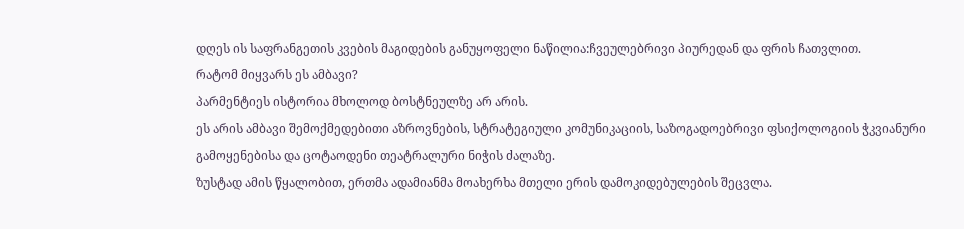დღეს ის საფრანგეთის კვების მაგიდების განუყოფელი ნაწილია:ჩვეულებრივი პიურედან და ფრის ჩათვლით.
რატომ მიყვარს ეს ამბავი?
პარმენტიეს ისტორია მხოლოდ ბოსტნეულზე არ არის.
ეს არის ამბავი შემოქმედებითი აზროვნების, სტრატეგიული კომუნიკაციის, საზოგადოებრივი ფსიქოლოგიის ჭკვიანური გამოყენებისა და ცოტაოდენი თეატრალური ნიჭის ძალაზე.
ზუსტად ამის წყალობით, ერთმა ადამიანმა მოახერხა მთელი ერის დამოკიდებულების შეცვლა.